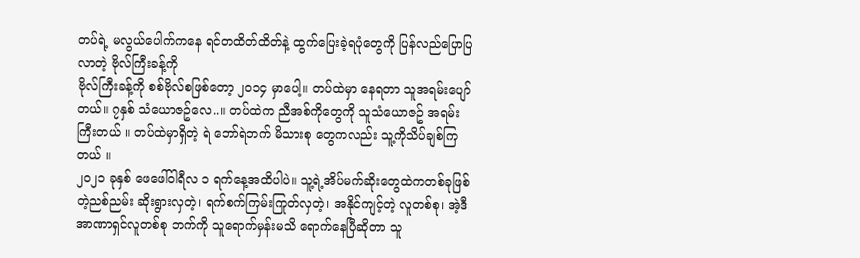တပ်ရဲ့ မလွယ်ပေါက်ကနေ ရင်တထိတ်ထိတ်နဲ့ ထွက်ပြေးခဲ့ရပုံတွေကို ပြန်လည်ပြောပြလာတဲ့ ဗိုလ်ကြီးခန့်ကို
ဗိုလ်ကြီးခန့်ကို စစ်ဗိုလ်စဖြစ်တော့ ၂၀၁၄ မှာပေါ့။ တပ်ထဲမှာ နေရတာ သူအရမ်းပျော်တယ်။ ၇နှစ် သံယောဇဥ်လေ..။ တပ်ထဲက ညီအစ်ကိုတွေကို သူသံယောဇဥ် အရမ်းကြီးတယ် ။ တပ်ထဲမှာရှိတဲ့ ရဲ ဘော်ရဲဘက် မိသားစု တွေကလည်း သူ့ကိုသိပ်ချစ်ကြတယ် ။
၂၀၂၁ ခုနှစ် ဖေဖေါ်ဝါရီလ ၁ ရက်နေ့အထိပါပဲ။ သူ့ရဲ့အိပ်မက်ဆိုးတွေထဲကတစ်ခုဖြစ်တဲ့ညစ်ညမ်း ဆိုးရွားလှတဲ့၊ ရက်စက်ကြမ်းကြုတ်လှတဲ့၊ အနိုင်ကျင့်တဲ့ လူတစ်စု၊ အဲ့ဒီ အာဏာရှင်လူတစ်စု ဘက်ကို သူရောက်မှန်းမသိ ရောက်နေပြီဆိုတာ သူ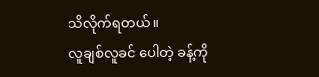သိလိုက်ရတယ်။
လူချစ်လူခင် ပေါတဲ့ ခန့်ကို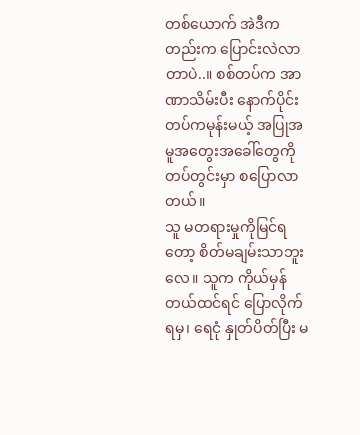တစ်ယောက် အဲဒီကတည်းက ပြောင်းလဲလာတာပဲ..။ စစ်တပ်က အာဏာသိမ်းပီး နောက်ပိုင်း တပ်ကမုန်းမယ့် အပြုအမူအတွေးအခေါ်တွေကို တပ်တွင်းမှာ စပြောလာတယ်။
သူ မတရားမှုကိုမြင်ရ တော့ စိတ်မချမ်းသာဘူးလေ။ သူက ကိုယ်မှန်တယ်ထင်ရင် ပြောလိုက်ရမှ၊ ရေငုံ နှုတ်ပိတ်ပြီး မ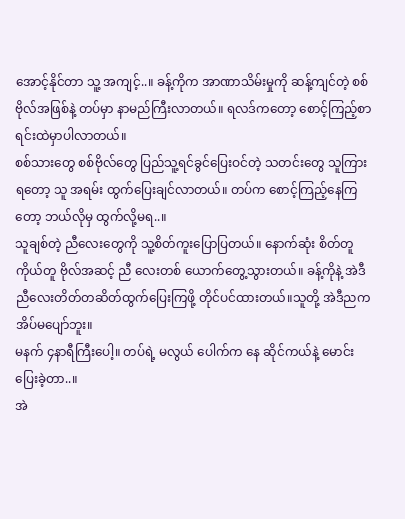အောင့်နိုင်တာ သူ့ အကျင့်..။ ခန့်ကိုက အာဏာသိမ်းမှုကို ဆန့်ကျင်တဲ့ စစ်ဗိုလ်အဖြစ်နဲ့ တပ်မှာ နာမည်ကြီးလာတယ်။ ရလဒ်ကတော့ စောင့်ကြည့်စာရင်းထဲမှာပါလာတယ်။
စစ်သားတွေ စစ်ဗိုလ်တွေ ပြည်သူ့ရင်ခွင်ပြေးဝင်တဲ့ သတင်းတွေ သူကြားရတော့ သူ အရမ်း ထွက်ပြေးချင်လာတယ်။ တပ်က စောင့်ကြည့်နေကြတော့ ဘယ်လိုမှ ထွက်လို့မရ..။
သူချစ်တဲ့ ညီလေးတွေကို သူ့စိတ်ကူးပြောပြတယ်။ နောက်ဆုံး စိတ်တူကိုယ်တူ ဗိုလ်အဆင့် ညီ လေးတစ် ယောက်တွေ့သွားတယ်။ ခန့်ကိုနဲ့ အဲဒီညီလေးတိတ်တဆိတ်ထွက်ပြေးကြဖို့ တိုင်ပင်ထားတယ်။သူတို့ အဲဒီညက အိပ်မပျော်ဘူး။
မနက် ၄နာရီကြီးပေါ့။ တပ်ရဲ့ မလွယ် ပေါက်က နေ ဆိုင်ကယ်နဲ့ မောင်းပြေးခဲ့တာ..။
အဲ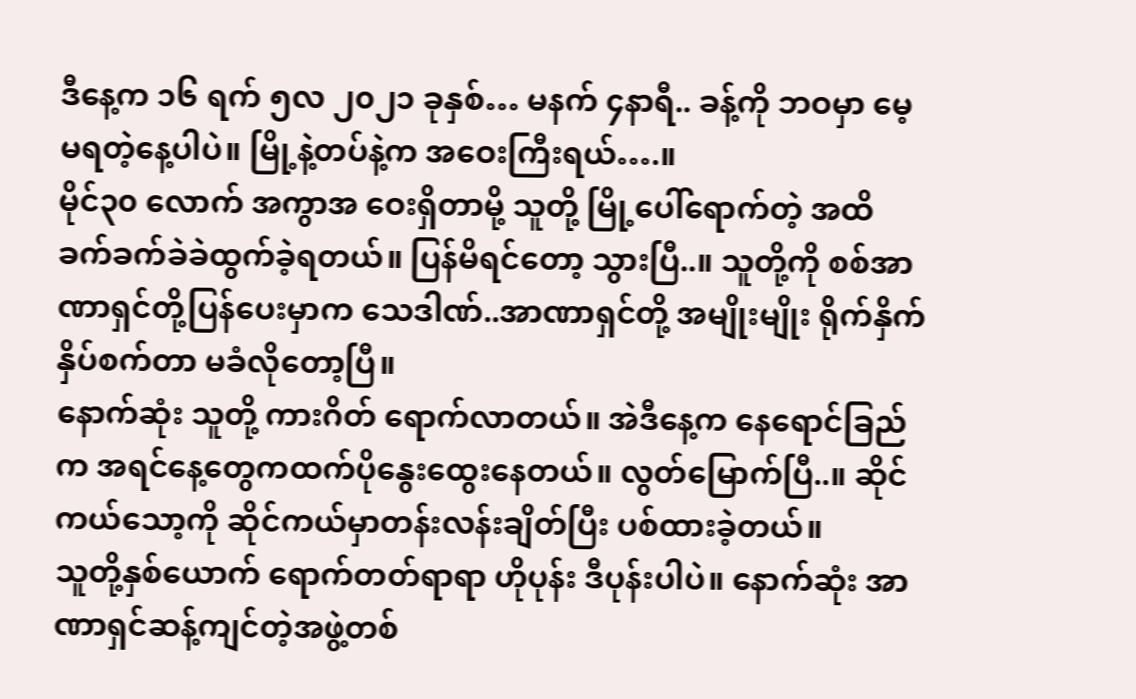ဒီနေ့က ၁၆ ရက် ၅လ ၂၀၂၁ ခုနှစ်… မနက် ၄နာရီ.. ခန့်ကို ဘဝမှာ မေ့မရတဲ့နေ့ပါပဲ။ မြို့နဲ့တပ်နဲ့က အဝေးကြီးရယ်….။
မိုင်၃၀ လောက် အကွာအ ဝေးရှိတာမို့ သူတို့ မြို့ပေါ်ရောက်တဲ့ အထိ ခက်ခက်ခဲခဲထွက်ခဲ့ရတယ်။ ပြန်မိရင်တော့ သွားပြီ..။ သူတို့ကို စစ်အာဏာရှင်တို့ပြန်ပေးမှာက သေဒါဏ်..အာဏာရှင်တို့ အမျိုးမျိုး ရိုက်နှိက် နှိပ်စက်တာ မခံလိုတော့ပြီ။
နောက်ဆုံး သူတို့ ကားဂိတ် ရောက်လာတယ်။ အဲဒီနေ့က နေရောင်ခြည်က အရင်နေ့တွေကထက်ပိုနွေးထွေးနေတယ်။ လွတ်မြောက်ပြီ..။ ဆိုင်ကယ်သော့ကို ဆိုင်ကယ်မှာတန်းလန်းချိတ်ပြီး ပစ်ထားခဲ့တယ်။
သူတို့နှစ်ယောက် ရောက်တတ်ရာရာ ဟိုပုန်း ဒီပုန်းပါပဲ။ နောက်ဆုံး အာဏာရှင်ဆန့်ကျင်တဲ့အဖွဲ့တစ်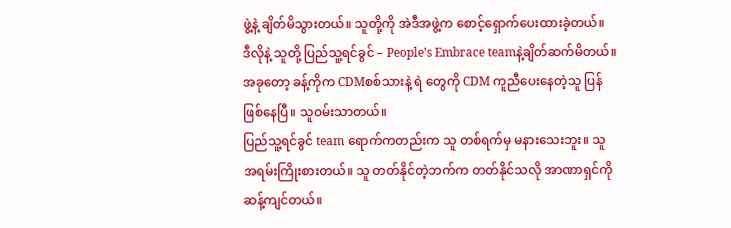ဖွဲ့နဲ့ ချိတ်မိသွားတယ်။ သူတို့ကို အဲဒီအဖွဲ့က စောင့်ရှောက်ပေးထားခဲ့တယ်။
ဒီလိုနဲ့ သူတို့ ပြည်သူ့ရင်ခွင် – People’s Embrace teamနဲ့ချိတ်ဆက်မိတယ်။ အခုတော့ ခန့်ကိုက CDMစစ်သားနဲ့ ရဲ တွေကို CDM ကူညီပေးနေတဲ့သူ ပြန်ဖြစ်နေပြီ။ သူဝမ်းသာတယ်။
ပြည်သူ့ရင်ခွင် team ရောက်ကတည်းက သူ တစ်ရက်မှ မနားသေးဘူး။ သူ အရမ်းကြိုးစားတယ်။ သူ တတ်နိုင်တဲ့ဘက်က တတ်နိုင်သလို အာဏာရှင်ကို ဆန့်ကျင်တယ်။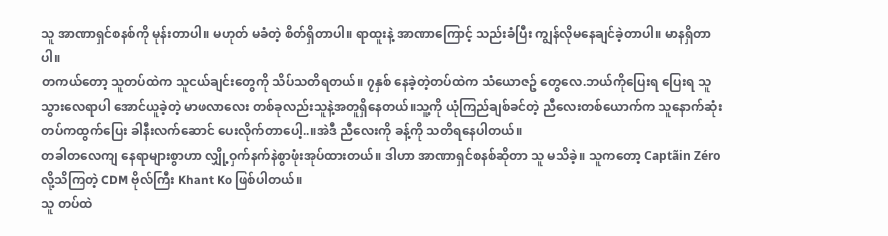သူ အာဏာရှင်စနစ်ကို မုန်းတာပါ။ မဟုတ် မခံတဲ့ စိတ်ရှိတာပါ။ ရာထူးနဲ့ အာဏာကြောင့် သည်းခံပြီး ကျွန်လိုမနေချင်ခဲ့တာပါ။ မာနရှိတာပါ။
တကယ်တော့ သူတပ်ထဲက သူငယ်ချင်းတွေကို သိပ်သတိရတယ်။ ၇နှစ် နေခဲ့တဲ့တပ်ထဲက သံယောဇဥ် တွေလေ.ဘယ်ကိုပြေးရ ပြေးရ သူသွားလေရာပါ အောင်ယူခဲ့တဲ့ မာဖလာလေး တစ်ခုလည်းသူနဲ့အတူရှိနေတယ်။သူ့ကို ယုံကြည်ချစ်ခင်တဲ့ ညီလေးတစ်ယောက်က သူနောက်ဆုံး တပ်ကထွက်ပြေး ခါနီးလက်ဆောင် ပေးလိုက်တာပေါ့..။အဲဒီ ညီလေးကို ခန့်ကို သတိရနေပါတယ်။
တခါတလေကျ နေရာများစွာဟာ လျှို့ဝှက်နက်နဲစွာဖုံးအုပ်ထားတယ်။ ဒါဟာ အာဏာရှင်စနစ်ဆိုတာ သူ မသိခဲ့။ သူကတော့ Captãin Zéro လို့သိကြတဲ့ CDM ဗိုလ်ကြီး Khant Ko ဖြစ်ပါတယ်။
သူ တပ်ထဲ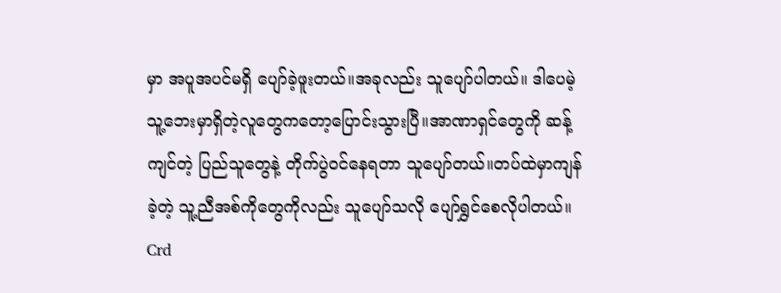မှာ အပူအပင်မရှိ ပျော်ခဲ့ဖူးတယ်။အခုလည်း သူပျော်ပါတယ်။ ဒါပေမဲ့ သူ့ဘေးမှာရှိတဲ့လူတွေကတော့ပြောင်းသွားပြီ။အာဏာရှင်တွေကို ဆန့်ကျင်တဲ့ ပြည်သူတွေနဲ့ တိုက်ပွဲဝင်နေရတာ သူပျော်တယ်။တပ်ထဲမှာကျန်ခဲ့တဲ့ သူ့ညီအစ်ကိုတွေကိုလည်း သူပျော်သလို ပျော်ရွှင်စေလိုပါတယ်။
Crd